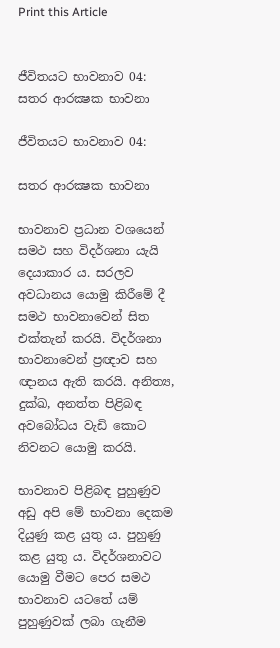Print this Article


ජීවිතයට භාවනාව 04: සතර ආරක්‍ෂක භාවනා

ජීවිතයට භාවනාව 04:

සතර ආරක්‍ෂක භාවනා

භාවනාව ප්‍රධාන වශයෙන් සමථ සහ විදර්ශනා යැයි දෙයාකාර ය. සරලව අවධානය යොමු කිරීමේ දී සමථ භාවනාවෙන් සිත එක්තැන් කරයි. විදර්ශනා භාවනාවෙන් ප්‍රඥාව සහ ඥානය ඇති කරයි. අනිත්‍ය, දුක්ඛ, අනත්ත පිළිබඳ අවබෝධය වැඩි කොට නිවනට යොමු කරයි.

භාවනාව පිළිබඳ පුහුණුව අඩු අපි මේ භාවනා දෙකම දියුණු කළ යුතු ය. පුහුණු කළ යුතු ය. විදර්ශනාවට යොමු වීමට පෙර සමථ භාවනාව යටතේ යම් පුහුණුවක් ලබා ගැනීම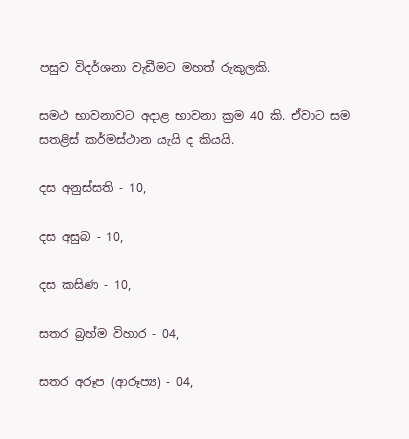පසුව විදර්ශනා වැඩීමට මහත් රුකුලකි.

සමථ භාවනාවට අදාළ භාවනා ක්‍රම 40 කි. ඒවාට සම සතළිස් කර්මස්ථාන යැයි ද කියයි.

දස අනුස්සති - 10,

දස අසුබ - 10,

දස කසිණ - 10,

සතර බ්‍රහ්ම විහාර - 04,

සතර අරූප (ආරූප්‍ය) - 04,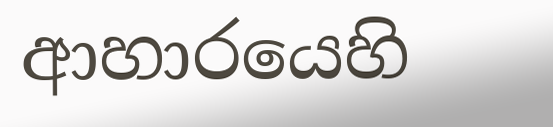ආහාරයෙහි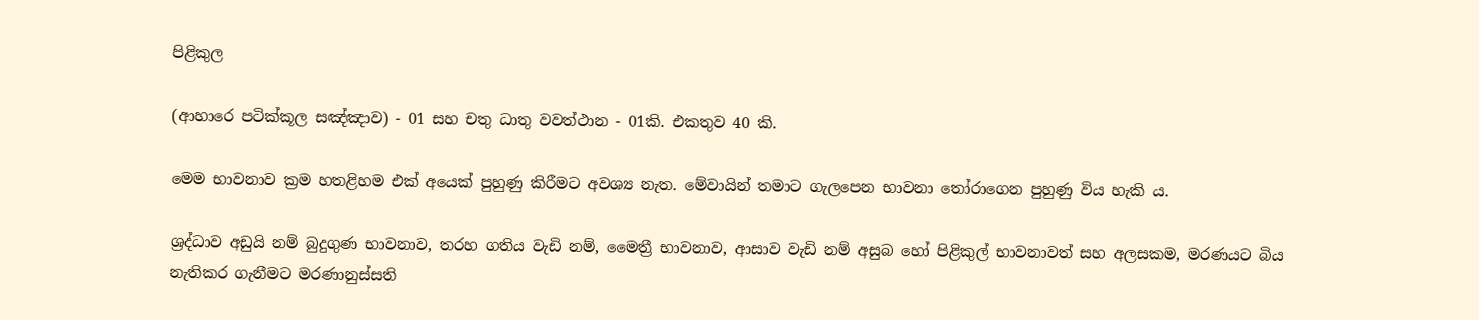පිළිකුල

(ආහාරෙ පටික්කූල සඤ්ඤාව) - 01 සහ චතු ධාතු වවත්ථාන - 01කි. එකතුව 40 කි.

මෙම භාවනාව ක්‍රම හතළිහම එක් අයෙක් පුහුණු කිරීමට අවශ්‍ය නැත. මේවායින් තමාට ගැලපෙන භාවනා තෝරාගෙන පුහුණු විය හැකි ය.

ශ්‍රද්ධාව අඩුයි නම් බුදුගුණ භාවනාව, තරහ ගතිය වැඩි නම්, මෛත්‍රී භාවනාව, ආසාව වැඩි නම් අසුබ හෝ පිළිකුල් භාවනාවත් සහ අලසකම, මරණයට බිය නැතිකර ගැනීමට මරණානුස්සති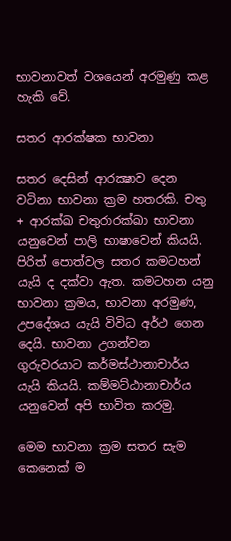භාවනාවත් වශයෙන් අරමුණු කළ හැකි වේ.

සතර ආරක්ෂක භාවනා

සතර දෙසින් ආරක්‍ෂාව දෙන වටිනා භාවනා ක්‍රම හතරකි. චතු + ආරක්ඛ චතුරාරක්ඛා භාවනා යනුවෙන් පාලි භාෂාවෙන් කියයි. පිරිත් පොත්වල සතර කමටහන් යැයි ද දක්වා ඇත. කමටහන යනු භාවනා ක්‍රමය, භාවනා අරමුණ, උපදේශය යැයි විවිධ අර්ථ ගෙන දෙයි. භාවනා උගන්වන ගුරුවරයාට කර්මස්ථානාචාර්ය යැයි කියයි. කම්මට්ඨානාචාර්ය යනුවෙන් අපි භාවිත කරමු.

මෙම භාවනා ක්‍රම සතර සැම කෙනෙක් ම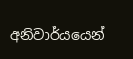අනිවාර්යයෙන්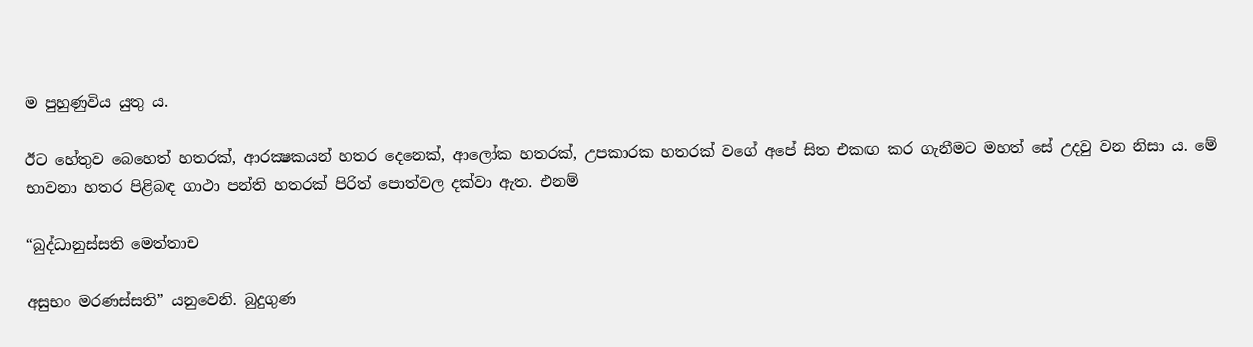ම පුහුණුවිය යුතු ය.

ඊට හේතුව බෙහෙත් හතරක්, ආරක්‍ෂකයන් හතර දෙනෙක්, ආලෝක හතරක්, උපකාරක හතරක් වගේ අපේ සිත එකඟ කර ගැනීමට මහත් සේ උදවු වන නිසා ය. මේ භාවනා හතර පිළිබඳ ගාථා පන්ති හතරක් පිරිත් පොත්වල දක්වා ඇත. එනම්

“බුද්ධානුස්සති මෙත්තාච

අසුභං මරණස්සති” යනුවෙනි. බුදුගුණ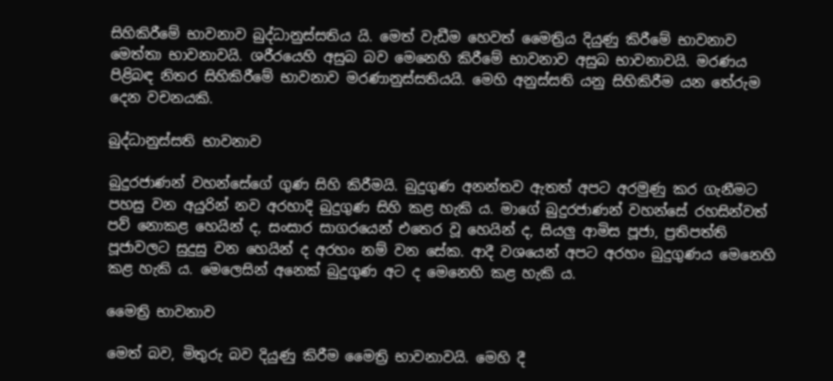සිහිකිරීමේ භාවනාව බුද්ධානුස්සතිය යි. මෙත් වැඩීම හෙවත් මෛත්‍රිය දියුණු කිරීමේ භාවනාව මෙත්තා භාවනාවයි. ශරීරයෙහි අසුබ බව මෙනෙහි කිරීමේ භාවනාව අසුබ භාවනාවයි. මරණය පිළිබඳ නිතර සිහිකිරීමේ භාවනාව මරණානුස්සතියයි. මෙහි අනුස්සති යනු සිහිකිරීම යන තේරුම දෙන වචනයකි.

බුද්ධානුස්සති භාවනාව

බුදුරජාණන් වහන්සේගේ ගුණ සිහි කිරීමයි. බුදුගුණ අනන්තව ඇතත් අපට අරමුණු කර ගැනීමට පහසු වන අයුරින් නව අරහාදි බුදුගුණ සිහි කළ හැකි ය. මාගේ බුදුරජාණන් වහන්සේ රහසින්වත් පව් නොකළ හෙයින් ද, සංසාර සාගරයෙන් එතෙර වූ හෙයින් ද, සියලු ආමිස පූජා, ප්‍රතිපත්ති පූජාවලට සුදුසු වන හෙයින් ද අරහං නම් වන සේක. ආදී වශයෙන් අපට අරහං බුදුගුණය මෙනෙහි කළ හැකි ය. මෙලෙසින් අනෙක් බුදුගුණ අට ද මෙනෙහි කළ හැකි ය.

මෛත්‍රි භාවනාව

මෙත් බව, මිතුරු බව දියුණු කිරීම මෛත්‍රි භාවනාවයි. මෙහි දී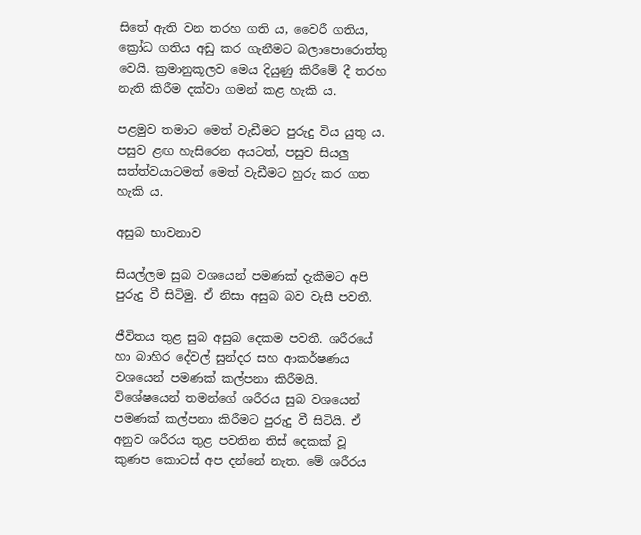සිතේ ඇති වන තරහ ගති ය, වෛරී ගතිය, ක්‍රෝධ ගතිය අඩු කර ගැනීමට බලාපොරොත්තු වෙයි. ක්‍රමානුකූලව මෙය දියුණු කිරීමේ දී තරහ නැති කිරීම දක්වා ගමන් කළ හැකි ය.

පළමුව තමාට මෙත් වැඩීමට පුරුදු විය යුතු ය. පසුව ළඟ හැසිරෙන අයටත්, පසුව සියලු සත්ත්වයාටමත් මෙත් වැඩීමට හුරු කර ගත හැකි ය.

අසුබ භාවනාව

සියල්ලම සුබ වශයෙන් පමණක් දැකීමට අපි පුරුදු වී සිටිමු. ඒ නිසා අසුබ බව වැසී පවතී.

ජීවිතය තුළ සුබ අසුබ දෙකම පවතී. ශරීරයේ හා බාහිර දේවල් සුන්දර සහ ආකර්ෂණය වශයෙන් පමණක් කල්පනා කිරීමයි. විශේෂයෙන් තමන්ගේ ශරීරය සුබ වශයෙන් පමණක් කල්පනා කිරීමට පුරුදු වී සිටියි. ඒ අනුව ශරීරය තුළ පවතින තිස් දෙකක් වූ කුණප කොටස් අප දන්නේ නැත. මේ ශරීරය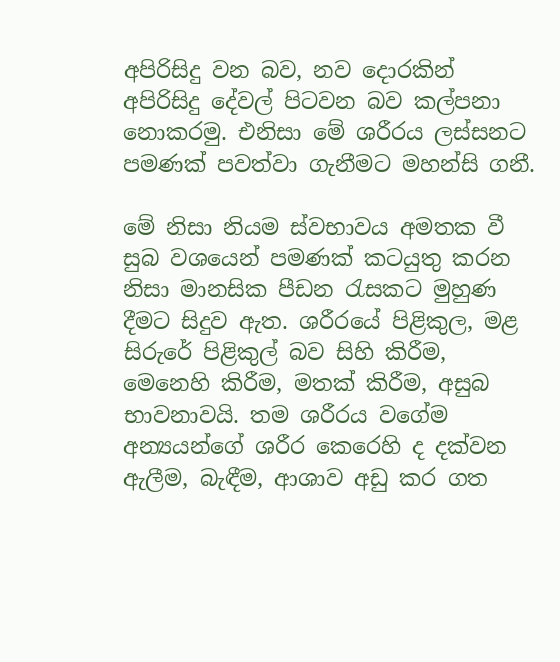අපිරිසිදු වන බව, නව දොරකින් අපිරිසිදු දේවල් පිටවන බව කල්පනා නොකරමු. එනිසා මේ ශරීරය ලස්සනට පමණක් පවත්වා ගැනීමට මහන්සි ගනී.

මේ නිසා නියම ස්වභාවය අමතක වී සුබ වශයෙන් පමණක් කටයුතු කරන නිසා මානසික පීඩන රැසකට මුහුණ දීමට සිදුව ඇත. ශරීරයේ පිළිකුල, මළ සිරුරේ පිළිකුල් බව සිහි කිරීම, මෙනෙහි කිරීම, මතක් කිරීම, අසුබ භාවනාවයි. තම ශරීරය වගේම අන්‍යයන්ගේ ශරීර කෙරෙහි ද දක්වන ඇලීම, බැඳීම, ආශාව අඩු කර ගත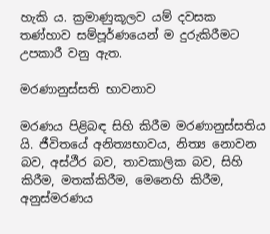හැකි ය. ක්‍රමාණුකූලව යම් දවසක තණ්හාව සම්පූර්ණයෙන් ම දුරුකිරීමට උපකාරී වනු ඇත.

මරණානුස්සති භාවනාව

මරණය පිළිබඳ සිහි කිරීම මරණානුස්සතිය යි. ජීවිතයේ අනිත්‍යභාවය, නිත්‍ය නොවන බව, අස්ථීර බව, තාවකාලික බව, සිහි කිරීම, මතක්කිරීම, මෙනෙහි කිරීම, අනුස්මරණය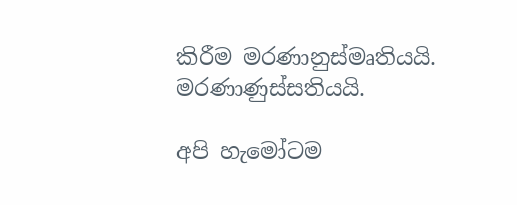කිරීම මරණානුස්මෘතියයි. මරණාණුස්සතියයි.

අපි හැමෝටම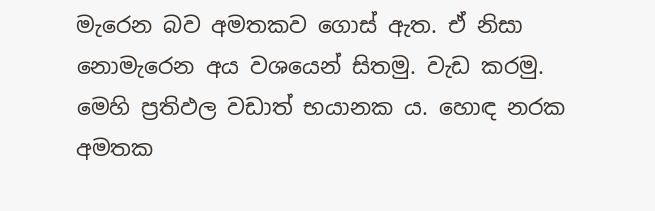මැරෙන බව අමතකව ගොස් ඇත. ඒ නිසා නොමැරෙන අය වශයෙන් සිතමු. වැඩ කරමු. මෙහි ප්‍රතිඵල වඩාත් භයානක ය. හොඳ නරක අමතක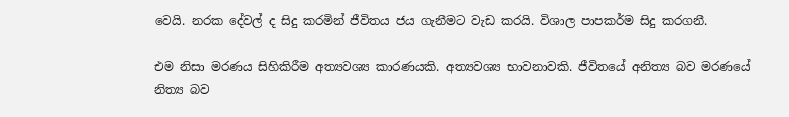වෙයි. නරක දේවල් ද සිදු කරමින් ජීවිතය ජය ගැනීමට වැඩ කරයි. විශාල පාපකර්ම සිදු කරගනී.

එම නිසා මරණය සිහිකිරීම අත්‍යවශ්‍ය කාරණයකි. අත්‍යවශ්‍ය භාවනාවකි. ජීවිතයේ අනිත්‍ය බව මරණයේ නිත්‍ය බව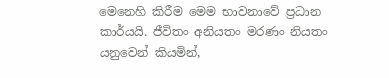මෙනෙහි කිරීම මෙම භාවනාවේ ප්‍රධාන කාර්යයි. ජීවිතං අනියතං මරණං නියතං යනුවෙන් කියමින්,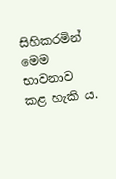සිහිකරමින් මෙම භාවනාව කළ හැකි ය.